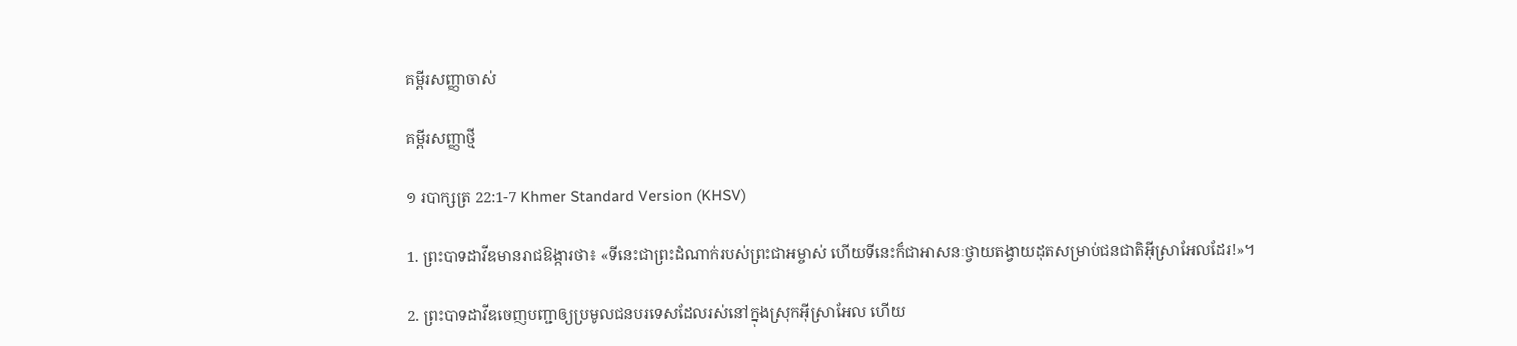គម្ពីរសញ្ញាចាស់

គម្ពីរសញ្ញាថ្មី

១ របាក្សត្រ 22:1-7 Khmer Standard Version (KHSV)

1. ព្រះ‌បាទដាវីឌមានរាជ‌ឱង្ការថា៖ «ទីនេះជាព្រះ‌ដំណាក់របស់ព្រះ‌ជា‌អម្ចាស់ ហើយទីនេះក៏ជាអាសនៈថ្វាយតង្វាយដុតសម្រាប់ជន‌ជាតិអ៊ីស្រា‌អែលដែរ!»។

2. ព្រះ‌បាទដាវីឌចេញបញ្ជាឲ្យប្រមូលជនបរទេសដែលរស់នៅក្នុងស្រុកអ៊ីស្រា‌អែល ហើយ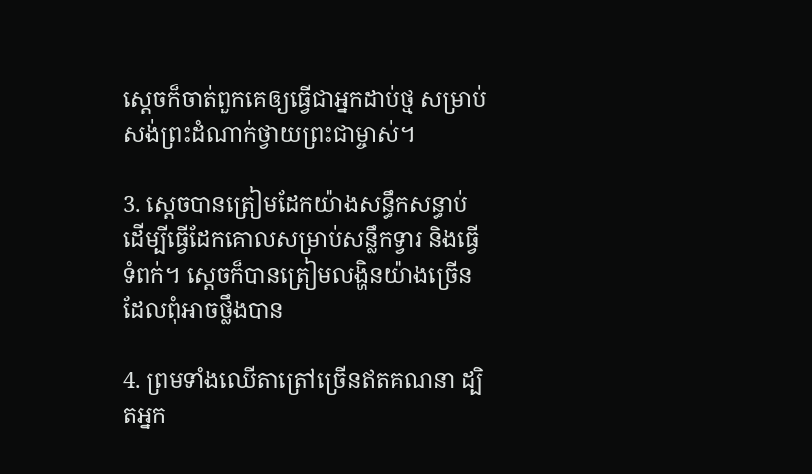ស្ដេចក៏ចាត់ពួកគេឲ្យធ្វើជាអ្នកដាប់ថ្ម សម្រាប់សង់ព្រះ‌ដំណាក់ថ្វាយព្រះ‌ជាម្ចាស់។

3. ស្ដេចបានត្រៀមដែកយ៉ាងសន្ធឹកសន្ធាប់ ដើម្បីធ្វើដែកគោលសម្រាប់សន្លឹកទ្វារ និងធ្វើទំពក់។ ស្ដេចក៏បានត្រៀមលង្ហិនយ៉ាងច្រើន ដែលពុំអាចថ្លឹងបាន

4. ព្រមទាំងឈើតាត្រៅច្រើនឥតគណនា ដ្បិតអ្នក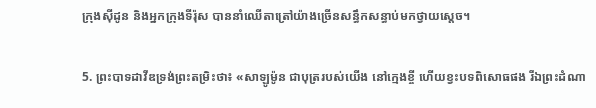ក្រុងស៊ីដូន និងអ្នកក្រុងទីរ៉ុស បាននាំឈើតាត្រៅយ៉ាងច្រើនសន្ធឹកសន្ធាប់មកថ្វាយស្ដេច។

5. ព្រះ‌បាទដាវីឌទ្រង់ព្រះ‌តម្រិះថា៖ «សាឡូម៉ូន ជាបុត្ររបស់យើង នៅក្មេងខ្ចី ហើយខ្វះបទពិសោធផង រីឯព្រះ‌ដំណា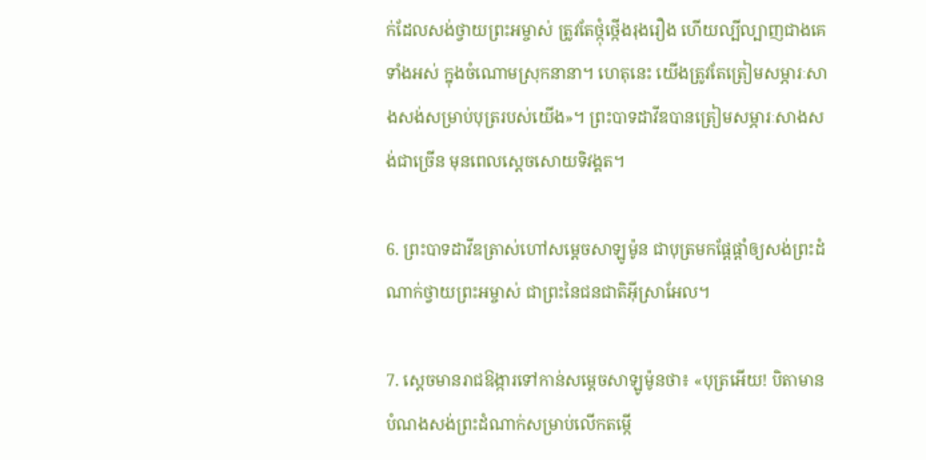ក់ដែលសង់ថ្វាយព្រះ‌អម្ចាស់ ត្រូវតែថ្កុំ‌ថ្កើងរុងរឿង ហើយល្បី‌ល្បាញជាងគេទាំងអស់ ក្នុងចំណោមស្រុកនានា។ ហេតុនេះ យើងត្រូវតែត្រៀមសម្ភារៈសាងសង់សម្រាប់បុត្ររបស់យើង»។ ព្រះ‌បាទដាវីឌបានត្រៀមសម្ភារៈសាងសង់ជាច្រើន មុនពេលស្ដេចសោយទិវង្គត។

6. ព្រះ‌បាទដាវីឌត្រាស់ហៅសម្ដេចសាឡូម៉ូន ជាបុត្រមកផ្ដែ‌ផ្ដាំឲ្យសង់ព្រះ‌ដំណាក់ថ្វាយព្រះ‌អម្ចាស់ ជាព្រះនៃជន‌ជាតិអ៊ីស្រា‌អែល។

7. ស្ដេចមានរាជ‌ឱង្ការទៅកាន់សម្ដេចសាឡូម៉ូនថា៖ «បុត្រអើយ! បិតាមានបំណងសង់ព្រះ‌ដំណាក់សម្រាប់លើកតម្កើ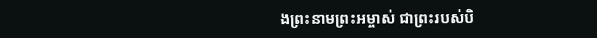ងព្រះ‌នាមព្រះ‌អម្ចាស់ ជាព្រះរបស់បិ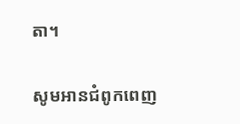តា។

សូមអានជំពូកពេញ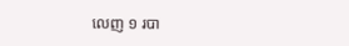លេញ ១ របា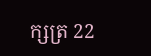ក្សត្រ 22